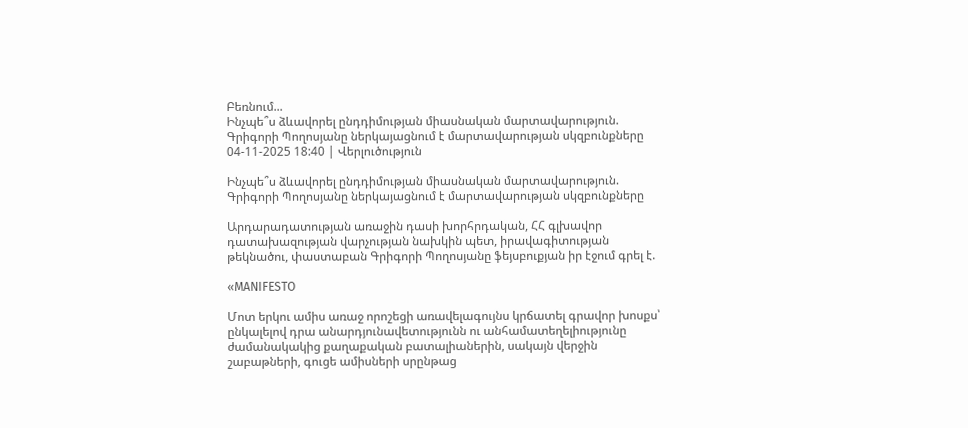Բեռնում...
Ինչպե՞ս ձևավորել ընդդիմության միասնական մարտավարություն. Գրիգորի Պողոսյանը ներկայացնում է մարտավարության սկզբունքները
04-11-2025 18:40 | Վերլուծություն

Ինչպե՞ս ձևավորել ընդդիմության միասնական մարտավարություն. Գրիգորի Պողոսյանը ներկայացնում է մարտավարության սկզբունքները

Արդարադատության առաջին դասի խորհրդական, ՀՀ գլխավոր դատախազության վարչության նախկին պետ, իրավագիտության թեկնածու, փաստաբան Գրիգորի Պողոսյանը ֆեյսբուքյան իր էջում գրել է.

«MANIFESTO

Մոտ երկու ամիս առաջ որոշեցի առավելագույնս կրճատել գրավոր խոսքս՝ ընկալելով դրա անարդյունավետությունն ու անհամատեղելիությունը ժամանակակից քաղաքական բատալիաներին, սակայն վերջին շաբաթների, գուցե ամիսների սրընթաց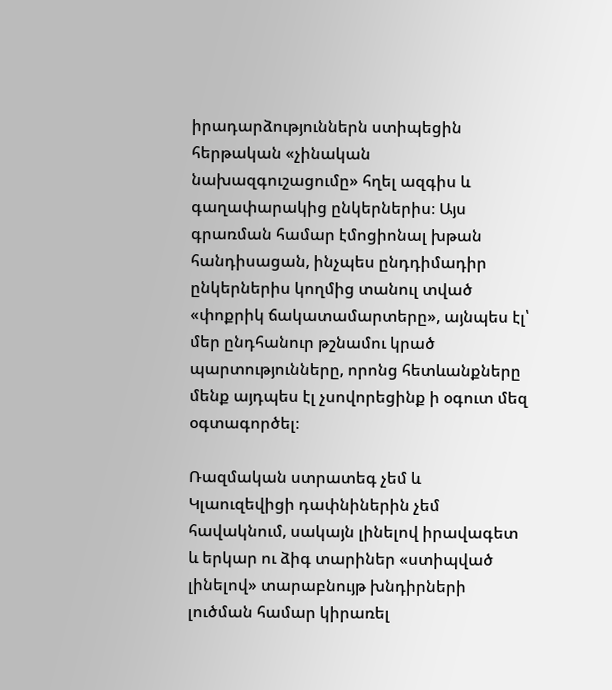իրադարձություններն ստիպեցին հերթական «չինական նախազգուշացումը» հղել ազգիս և գաղափարակից ընկերներիս։ Այս գրառման համար էմոցիոնալ խթան հանդիսացան, ինչպես ընդդիմադիր ընկերներիս կողմից տանուլ տված «փոքրիկ ճակատամարտերը», այնպես էլ՝ մեր ընդհանուր թշնամու կրած պարտությունները, որոնց հետևանքները մենք այդպես էլ չսովորեցինք ի օգուտ մեզ օգտագործել։

Ռազմական ստրատեգ չեմ և Կլաուզեվիցի դափնիներին չեմ հավակնում, սակայն լինելով իրավագետ և երկար ու ձիգ տարիներ «ստիպված լինելով» տարաբնույթ խնդիրների լուծման համար կիրառել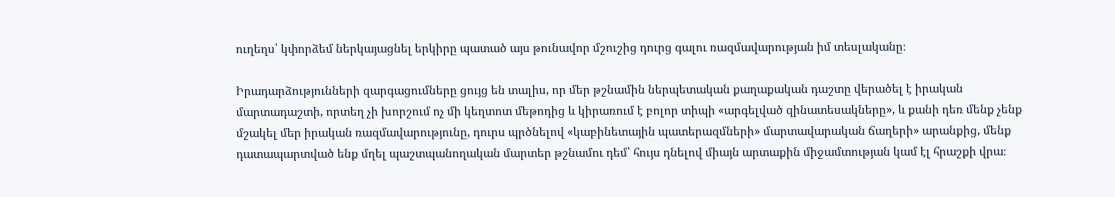ուղեղս՝ կփորձեմ ներկայացնել երկիրը պատած այս թունավոր մշուշից դուրց գալու ռազմավարության իմ տեսլականը։

Իրադարձությունների զարգացումները ցույց են տալիս, որ մեր թշնամին ներպետական քաղաքական դաշտը վերածել է իրական մարտադաշտի, որտեղ չի խորշում ոչ մի կեղտոտ մեթոդից և կիրառում է բոլոր տիպի «արգելված զինատեսակները», և քանի դեռ մենք չենք մշակել մեր իրական ռազմավարությունը, դուրս պրծնելով «կաբինետային պատերազմների» մարտավարական ճաղերի» արանքից, մենք դատապարտված ենք մղել պաշտպանողական մարտեր թշնամու դեմ՝ հույս դնելով միայն արտաքին միջամտության կամ էլ հրաշքի վրա։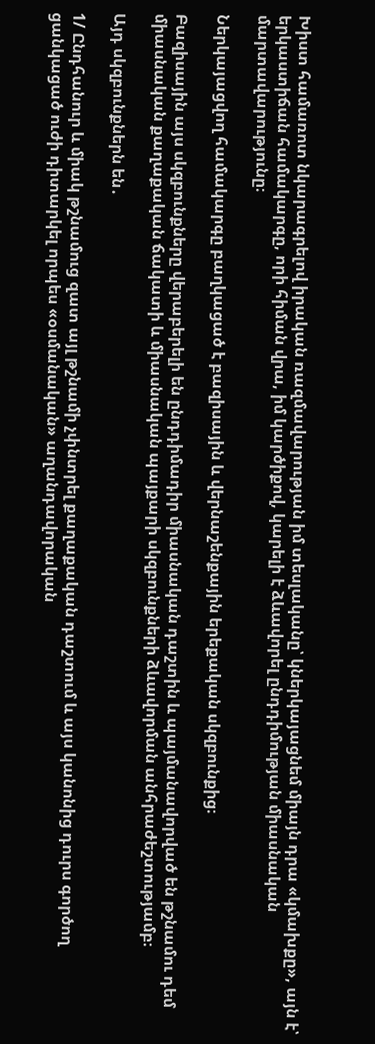Խիստ համառոտ նկարագրելով իրական ռազմավարության իմ տեսլականը՝ կներկայացնեմ միայն դրա «կմախքը», այն է՝ երկաստիճան համակարգը, որի հիման վրա, իմ կարծիքով, կարելի է ձևավորել ընդդիմության միասնական մարտավարությունը։

Ներկայացվող համակարգը բաղկացած է բազիսային և վերնաշենքային երեքական սկզբունքից։

Բազիսային այս սկզբունքները վերաբերելի են ընդդիմադիր միասնական դաշտին և պայմանավորված են թշնամու դեմ միասնական քաղաքական ճակատի և միասնական պայքարի սկզբունքների ձևավորման անհրաժեշտությամբ։

Այդ սկզբունքներն են․

1/ Ընդհանուր և միակ թշնամուց զատ այլ թշնամի չփնտրել քաղաքական դաշտում և այս կանոնից դուրս գործող ցանկացած ուժի դիտարկել որպես «օսմանական» աղանդավորական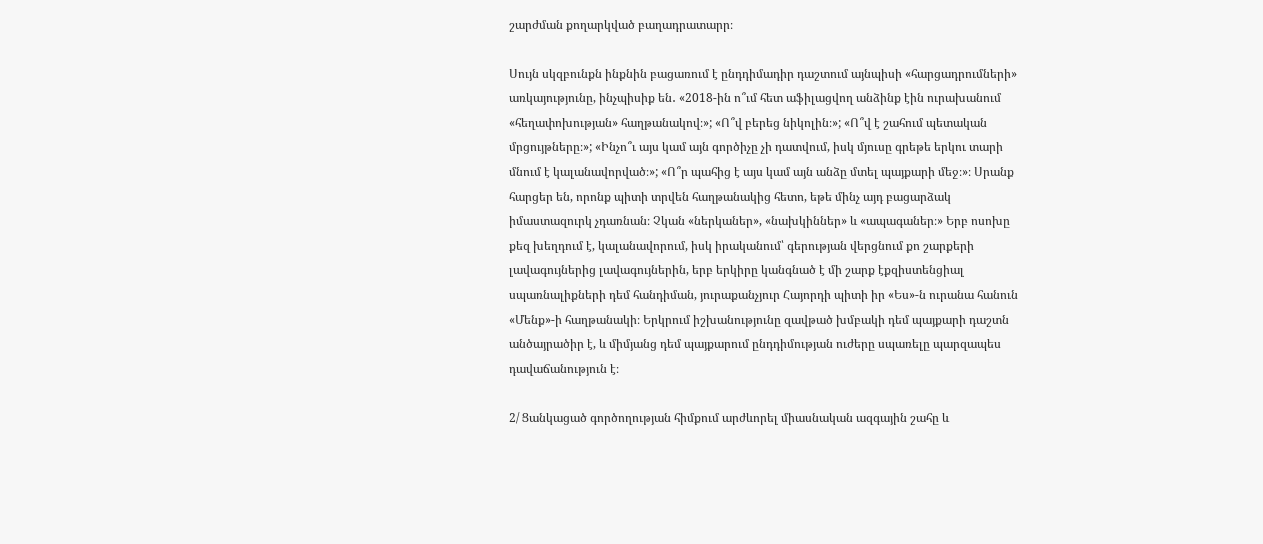շարժման քողարկված բաղադրատարր։

Սույն սկզբունքն ինքնին բացառում է ընդդիմադիր դաշտում այնպիսի «հարցադրումների» առկայությունը, ինչպիսիք են․ «2018-ին ո՞ւմ հետ աֆիլացվող անձինք էին ուրախանում «հեղափոխության» հաղթանակով։»; «Ո՞վ բերեց նիկոլին։»; «Ո՞վ է շահում պետական մրցույթները։»; «Ինչո՞ւ այս կամ այն գործիչը չի դատվում, իսկ մյուսը գրեթե երկու տարի մնում է կալանավորված։»; «Ո՞ր պահից է այս կամ այն անձը մտել պայքարի մեջ։»։ Սրանք հարցեր են, որոնք պիտի տրվեն հաղթանակից հետո, եթե մինչ այդ բացարձակ իմաստազուրկ չդառնան։ Չկան «ներկաներ», «նախկիններ» և «ապագաներ։» Երբ ոսոխը քեզ խեղդում է, կալանավորում, իսկ իրականում՝ գերության վերցնում քո շարքերի լավագույներից լավագույներին, երբ երկիրը կանգնած է մի շարք էքզիստենցիալ սպառնալիքների դեմ հանդիման, յուրաքանչյուր Հայորդի պիտի իր «Ես»-ն ուրանա հանուն «Մենք»-ի հաղթանակի։ Երկրում իշխանությունը զավթած խմբակի դեմ պայքարի դաշտն անծայրածիր է, և միմյանց դեմ պայքարում ընդդիմության ուժերը սպառելը պարզապես դավաճանություն է։

2/ Ցանկացած գործողության հիմքում արժևորել միասնական ազգային շահը և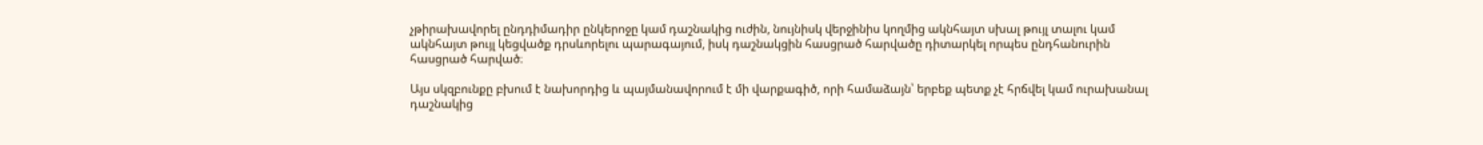չթիրախավորել ընդդիմադիր ընկերոջը կամ դաշնակից ուժին, նույնիսկ վերջինիս կողմից ակնհայտ սխալ թույլ տալու կամ ակնհայտ թույլ կեցվածք դրսևորելու պարագայում, իսկ դաշնակցին հասցրած հարվածը դիտարկել որպես ընդհանուրին հասցրած հարված։

Այս սկզբունքը բխում է նախորդից և պայմանավորում է մի վարքագիծ, որի համաձայն՝ երբեք պետք չէ հրճվել կամ ուրախանալ դաշնակից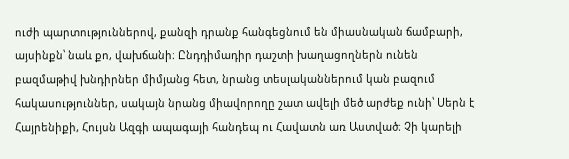ուժի պարտություններով, քանզի դրանք հանգեցնում են միասնական ճամբարի, այսինքն՝ նաև քո, վախճանի։ Ընդդիմադիր դաշտի խաղացողներն ունեն բազմաթիվ խնդիրներ միմյանց հետ, նրանց տեսլականներում կան բազում հակասություններ, սակայն նրանց միավորողը շատ ավելի մեծ արժեք ունի՝ Սերն է Հայրենիքի, Հույսն Ազգի ապագայի հանդեպ ու Հավատն առ Աստված։ Չի կարելի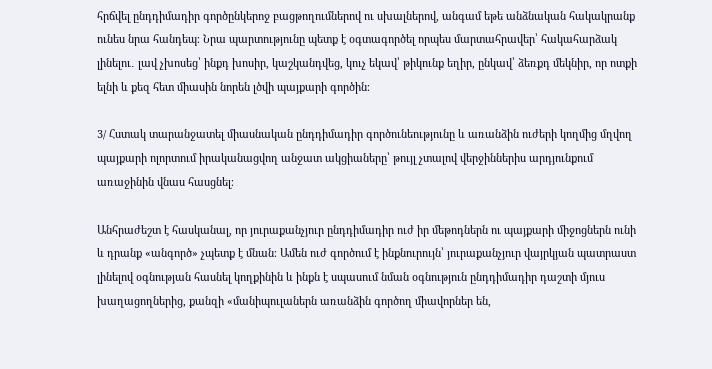հրճվել ընդդիմադիր գործընկերոջ բացթողումներով ու սխալներով, անգամ եթե անձնական հակակրանք ունես նրա հանդեպ։ Նրա պարտությունը պետք է օգտագործել որպես մարտահրավեր՝ հակահարձակ լինելու․ լավ չխոսեց՝ ինքդ խոսիր, կաշկանդվեց, կուչ եկավ՝ թիկունք եղիր, ընկավ՝ ձեռքդ մեկնիր, որ ոտքի ելնի և քեզ հետ միասին նորեն լծվի պայքարի գործին։

3/ Հստակ տարանջատել միասնական ընդդիմադիր գործունեությունը և առանձին ուժերի կողմից մղվող պայքարի ոլորտում իրականացվող անջատ ակցիաները՝ թույլ չտալով վերջիններիս արդյունքում առաջինին վնաս հասցնել։

Անհրաժեշտ է հասկանալ, որ յուրաքանչյուր ընդդիմադիր ուժ իր մեթոդներն ու պայքարի միջոցներն ունի և դրանք «անգործ» չպետք է մնան։ Ամեն ուժ գործում է ինքնուրույն՝ յուրաքանչյուր վայրկյան պատրաստ լինելով օգնության հասնել կողքինին և ինքն է սպասում նման օգնություն ընդդիմադիր դաշտի մյուս խաղացողներից, քանզի «մանիպուլաներն առանձին գործող միավորներ են,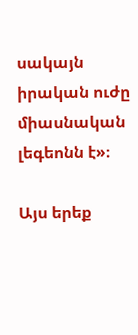սակայն իրական ուժը միասնական լեգեոնն է»։

Այս երեք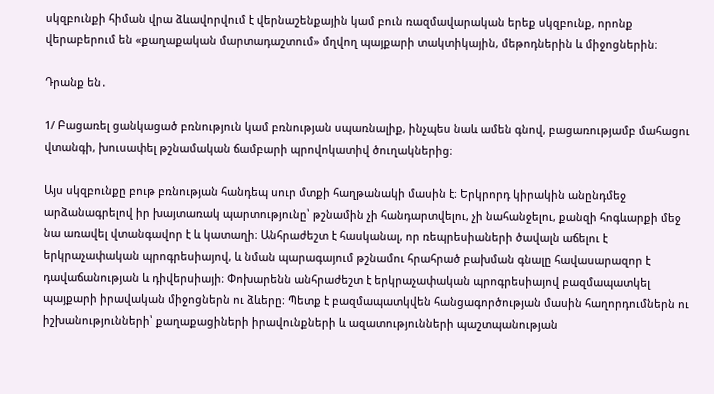սկզբունքի հիման վրա ձևավորվում է վերնաշենքային կամ բուն ռազմավարական երեք սկզբունք, որոնք վերաբերում են «քաղաքական մարտադաշտում» մղվող պայքարի տակտիկային, մեթոդներին և միջոցներին։

Դրանք են․

1/ Բացառել ցանկացած բռնություն կամ բռնության սպառնալիք, ինչպես նաև ամեն գնով, բացառությամբ մահացու վտանգի, խուսափել թշնամական ճամբարի պրովոկատիվ ծուղակներից։

Այս սկզբունքը բութ բռնության հանդեպ սուր մտքի հաղթանակի մասին է։ Երկրորդ կիրակին անընդմեջ արձանագրելով իր խայտառակ պարտությունը՝ թշնամին չի հանդարտվելու, չի նահանջելու, քանզի հոգևարքի մեջ նա առավել վտանգավոր է և կատաղի։ Անհրաժեշտ է հասկանալ, որ ռեպրեսիաների ծավալն աճելու է երկրաչափական պրոգրեսիայով, և նման պարագայում թշնամու հրահրած բախման գնալը հավասարազոր է դավաճանության և դիվերսիայի։ Փոխարենն անհրաժեշտ է երկրաչափական պրոգրեսիայով բազմապատկել պայքարի իրավական միջոցներն ու ձևերը։ Պետք է բազմապատկվեն հանցագործության մասին հաղորդումներն ու իշխանությունների՝ քաղաքացիների իրավունքների և ազատությունների պաշտպանության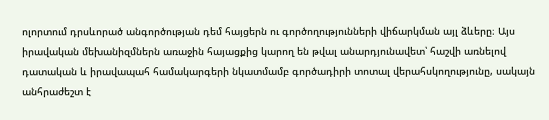ոլորտում դրսևորած անգործության դեմ հայցերն ու գործողությունների վիճարկման այլ ձևերը։ Այս իրավական մեխանիզմներն առաջին հայացքից կարող են թվալ անարդյունավետ՝ հաշվի առնելով դատական և իրավապահ համակարգերի նկատմամբ գործադիրի տոտալ վերահսկողությունը, սակայն անհրաժեշտ է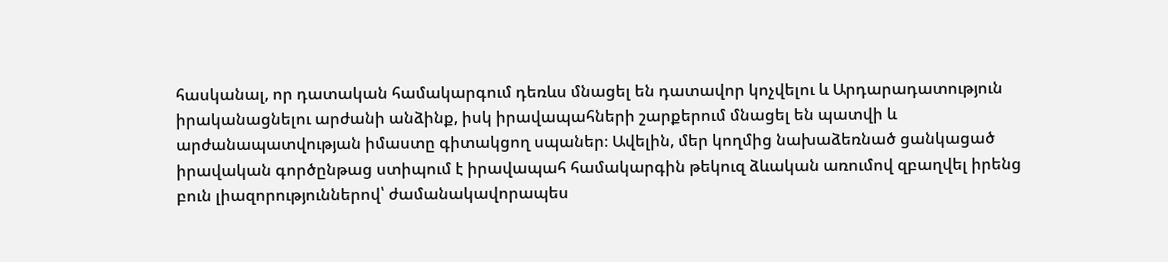հասկանալ, որ դատական համակարգում դեռևս մնացել են դատավոր կոչվելու և Արդարադատություն իրականացնելու արժանի անձինք, իսկ իրավապահների շարքերում մնացել են պատվի և արժանապատվության իմաստը գիտակցող սպաներ։ Ավելին, մեր կողմից նախաձեռնած ցանկացած իրավական գործընթաց ստիպում է իրավապահ համակարգին թեկուզ ձևական առումով զբաղվել իրենց բուն լիազորություններով՝ ժամանակավորապես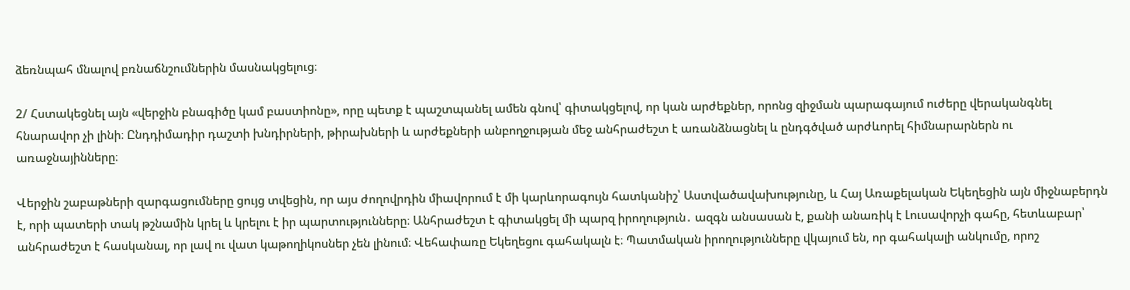ձեռնպահ մնալով բռնաճնշումներին մասնակցելուց։

2/ Հստակեցնել այն «վերջին բնագիծը կամ բաստիոնը», որը պետք է պաշտպանել ամեն գնով՝ գիտակցելով, որ կան արժեքներ, որոնց զիջման պարագայում ուժերը վերականգնել հնարավոր չի լինի։ Ընդդիմադիր դաշտի խնդիրների, թիրախների և արժեքների անբողջության մեջ անհրաժեշտ է առանձնացնել և ընդգծված արժևորել հիմնարարներն ու առաջնայինները։

Վերջին շաբաթների զարգացումները ցույց տվեցին, որ այս ժողովրդին միավորում է մի կարևորագույն հատկանիշ՝ Աստվածավախությունը, և Հայ Առաքելական Եկեղեցին այն միջնաբերդն է, որի պատերի տակ թշնամին կրել և կրելու է իր պարտությունները։ Անհրաժեշտ է գիտակցել մի պարզ իրողություն․ ազգն անսասան է, քանի անառիկ է Լուսավորչի գահը, հետևաբար՝ անհրաժեշտ է հասկանալ, որ լավ ու վատ կաթողիկոսներ չեն լինում։ Վեհափառը Եկեղեցու գահակալն է։ Պատմական իրողությունները վկայում են, որ գահակալի անկումը, որոշ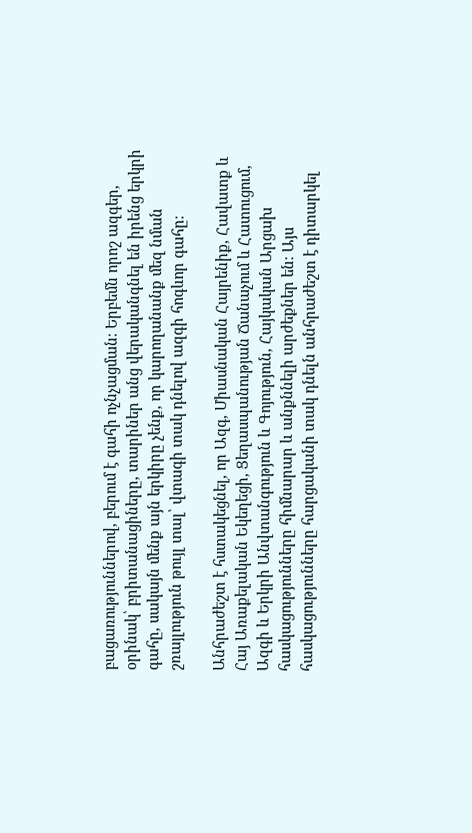բացառություններով, բերում է գահի ոչնչացման։ Երբեմն որոշ ազգեր, օրինակ՝ բրիտանացիները, տարիներ անց վերականգնել են իրենց երկրի գահը, սակայն մենք այն երկիրը չենք, որ կարողանանք մեզ նման շռայլություն թույլ տալ՝ վտագի տակ դնելով ազգի հոգևոր գահը։

Անհրաժեշտ է հստակեցնել, որ Ազգ, Միասնական Հայրենիք, Հավատք և Հայ Առաքելական Եկեղեցի, Ցեղասպանության Ճանաչում և Հատուցում, Ազգի և Երկրի Անվտանգություն և Գոյություն, Հայկական Արցախ հասկացությունները հիմնարար և անքննելի արժեքներ են։ Այս հասկացությունները հարցականի տակ դնելն անհրաժեշտ է դիտարկել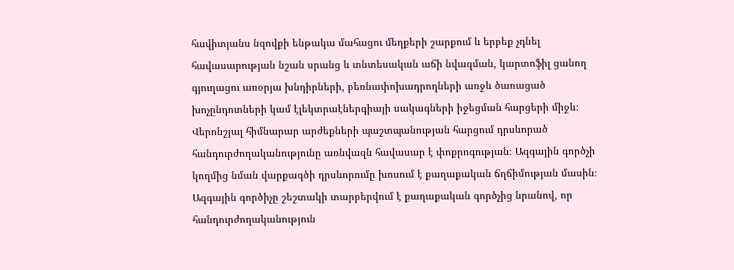հավիտյանս նզովքի ենթակա մահացու մեղքերի շարքում և երբեք չդնել հավասարության նշան սրանց և տնտեսական աճի նվազման, կարտոֆիլ ցանող գյուղացու առօրյա խնդիրների, բեռնափոխադրողների առջև ծառացած խոչընդոտների կամ էլեկտրաէներգիայի սակագների իջեցման հարցերի միջև։ Վերոնշյալ հիմնարար արժեքների պաշտպանության հարցում դրսևորած հանդուրժողականությունը առնվազն հավասար է փոքրոգության։ Ազգային գործչի կողմից նման վարքագծի դրսևորումը խոսում է քաղաքական ճղճիմության մասին։ Ազգային գործիչը շեշտակի տարբերվում է քաղաքական գործչից նրանով, որ հանդուրժողականություն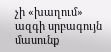չի «խաղում» ազգի սրբագույն մասունք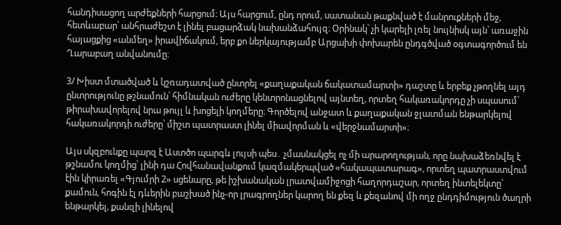հանդիսացող արժեքների հարցում։ Այս հարցում, ընդ որում, սատանան թաքնված է մանրուքների մեջ, հետևաբար՝ անհրաժեշտ է լինել բացարձակ նախանձահույզ։ Օրինակ՝ չի կարելի լռել նույնիսկ այն՝ առաջին հայացքից «անմեղ» իրավիճակում, երբ քո ներկայությամբ Արցախի փոխարեն ընդգծված օգտագործում են Ղարաբաղ անվանումը։

3/ Խիստ մտածված և կշռադատված ընտրել «քաղաքական ճակատամարտի» դաշտը և երբեք չթողնել այդ ընտրությունը թշնամուն՝ հիմնական ուժերը կենտրոնացնելով այնտեղ, որտեղ հակառակորդը չի սպասում՝ թիրախավորելով նրա թույլ և խոցելի կողմերը։ Գործելով անջատ և քաղաքական ջլատման ենթարկելով հակառակորդի ուժերը՝ միշտ պատրաստ լինել միավորման և «վերջնամարտի»։

Այս սկզբունքը պարզ է Աստծո պարգև լույսի պես․ չմասնակցել ոչ մի արարողության, որը նախաձեռնվել է թշնամու կողմից՝ լինի դա Հովհանավանքում կազմակերպված «հակապատարագ», որտեղ պատրաստվում էին կիրառել «Գյումրի 2» սցենարը, թե իշխանական լրատվամիջոցի հաղորդաշար, որտեղ ինտելեկտը՝ քամուն, հոգին էլ դևերին բաշխած ինչ-որ լրագրողներ կարող են քեզ և քեզանով մի ողջ ընդդիմություն ծաղրի ենթարկել, քանզի լինելով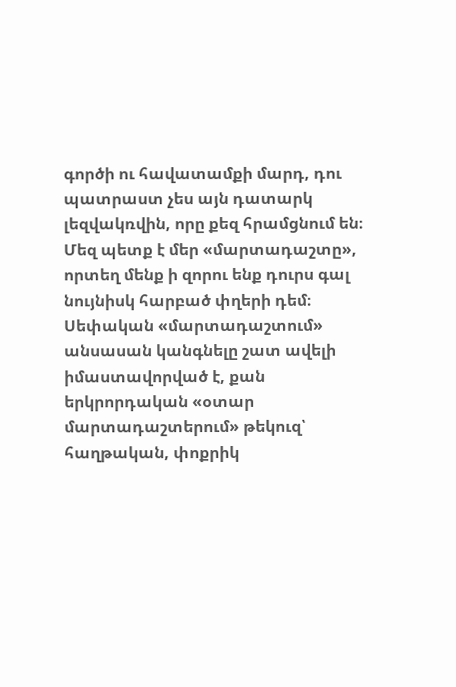գործի ու հավատամքի մարդ, դու պատրաստ չես այն դատարկ լեզվակռվին, որը քեզ հրամցնում են։ Մեզ պետք է մեր «մարտադաշտը», որտեղ մենք ի զորու ենք դուրս գալ նույնիսկ հարբած փղերի դեմ։ Սեփական «մարտադաշտում» անսասան կանգնելը շատ ավելի իմաստավորված է, քան երկրորդական «օտար մարտադաշտերում» թեկուզ՝ հաղթական, փոքրիկ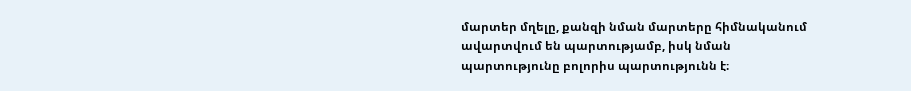մարտեր մղելը, քանզի նման մարտերը հիմնականում ավարտվում են պարտությամբ, իսկ նման պարտությունը բոլորիս պարտությունն է։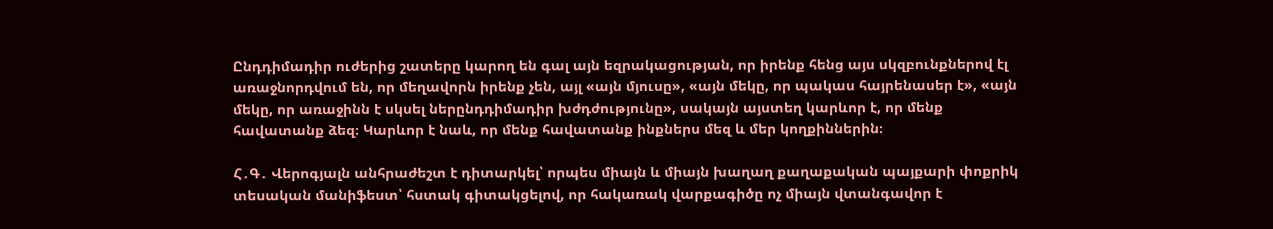Ընդդիմադիր ուժերից շատերը կարող են գալ այն եզրակացության, որ իրենք հենց այս սկզբունքներով էլ առաջնորդվում են, որ մեղավորն իրենք չեն, այլ «այն մյուսը», «այն մեկը, որ պակաս հայրենասեր է», «այն մեկը, որ առաջինն է սկսել ներընդդիմադիր խժդժությունը», սակայն այստեղ կարևոր է, որ մենք հավատանք ձեզ։ Կարևոր է նաև, որ մենք հավատանք ինքներս մեզ և մեր կողքիններին։

Հ․Գ․ Վերոգյալն անհրաժեշտ է դիտարկել՝ որպես միայն և միայն խաղաղ քաղաքական պայքարի փոքրիկ տեսական մանիֆեստ՝ հստակ գիտակցելով, որ հակառակ վարքագիծը ոչ միայն վտանգավոր է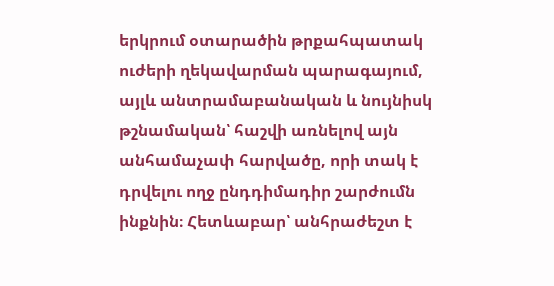երկրում օտարածին թրքահպատակ ուժերի ղեկավարման պարագայում, այլև անտրամաբանական և նույնիսկ թշնամական՝ հաշվի առնելով այն անհամաչափ հարվածը, որի տակ է դրվելու ողջ ընդդիմադիր շարժումն ինքնին։ Հետևաբար՝ անհրաժեշտ է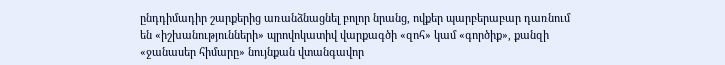ընդդիմադիր շարքերից առանձնացնել բոլոր նրանց, ովքեր պարբերաբար դառնում են «իշխանությունների» պրովոկատիվ վարքագծի «զոհ» կամ «գործիք», քանզի «ջանասեր հիմարը» նույնքան վտանգավոր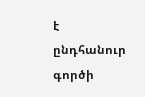է ընդհանուր գործի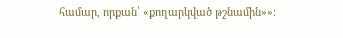համար, որքան՝ «քողարկված թշնամին»»: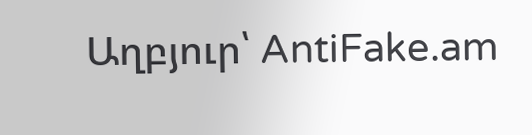Աղբյուր՝ AntiFake.am